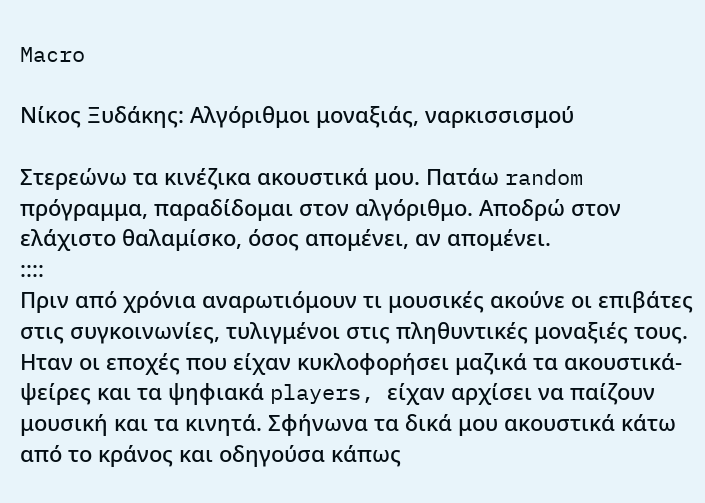Macro

Νίκος Ξυδάκης: Αλγόριθμοι μοναξιάς, ναρκισσισμού

Στερεώνω τα κινέζικα ακουστικά μου. Πατάω random πρόγραμμα, παραδίδομαι στον αλγόριθμο. Αποδρώ στον ελάχιστο θαλαμίσκο, όσος απομένει, αν απομένει.
::::
Πριν από χρόνια αναρωτιόμουν τι μουσικές ακούνε οι επιβάτες στις συγκοινωνίες, τυλιγμένοι στις πληθυντικές μοναξιές τους. Ηταν οι εποχές που είχαν κυκλοφορήσει μαζικά τα ακουστικά-ψείρες και τα ψηφιακά players, είχαν αρχίσει να παίζουν μουσική και τα κινητά. Σφήνωνα τα δικά μου ακουστικά κάτω από το κράνος και οδηγούσα κάπως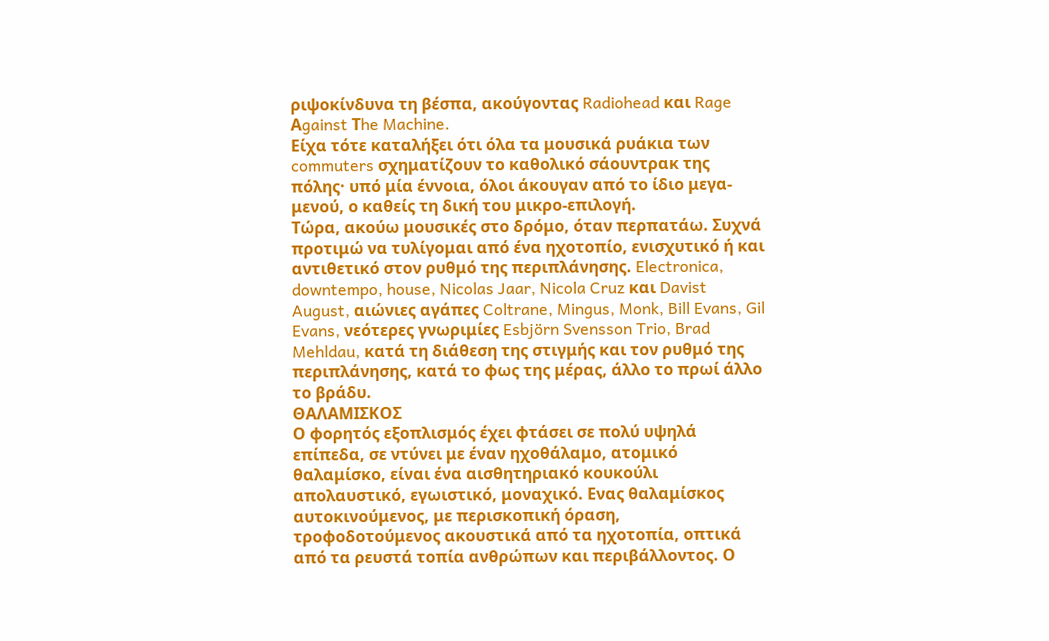ριψοκίνδυνα τη βέσπα, ακούγοντας Radiohead και Rage Αgainst Τhe Machine.
Είχα τότε καταλήξει ότι όλα τα μουσικά ρυάκια των commuters σχηματίζουν το καθολικό σάουντρακ της πόλης· υπό μία έννοια, όλοι άκουγαν από το ίδιο μεγα-μενού, ο καθείς τη δική του μικρο-επιλογή.
Τώρα, ακούω μουσικές στο δρόμο, όταν περπατάω. Συχνά προτιμώ να τυλίγομαι από ένα ηχοτοπίο, ενισχυτικό ή και αντιθετικό στον ρυθμό της περιπλάνησης. Electronica, downtempo, house, Nicolas Jaar, Nicola Cruz και Davist August, αιώνιες αγάπες Coltrane, Mingus, Monk, Bill Evans, Gil Evans, νεότερες γνωριμίες Esbjörn Svensson Trio, Brad Mehldau, κατά τη διάθεση της στιγμής και τον ρυθμό της περιπλάνησης, κατά το φως της μέρας, άλλο το πρωί άλλο το βράδυ.
ΘΑΛΑΜΙΣΚΟΣ
Ο φορητός εξοπλισμός έχει φτάσει σε πολύ υψηλά επίπεδα, σε ντύνει με έναν ηχοθάλαμο, ατομικό θαλαμίσκο, είναι ένα αισθητηριακό κουκούλι απολαυστικό, εγωιστικό, μοναχικό. Ενας θαλαμίσκος αυτοκινούμενος, με περισκοπική όραση, τροφοδοτούμενος ακουστικά από τα ηχοτοπία, οπτικά από τα ρευστά τοπία ανθρώπων και περιβάλλοντος. Ο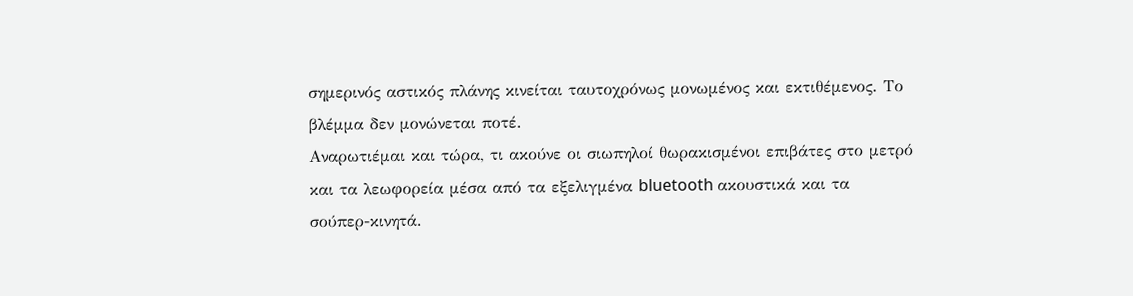σημερινός αστικός πλάνης κινείται ταυτοχρόνως μονωμένος και εκτιθέμενος. Το βλέμμα δεν μονώνεται ποτέ.
Αναρωτιέμαι και τώρα, τι ακούνε οι σιωπηλοί θωρακισμένοι επιβάτες στο μετρό και τα λεωφορεία μέσα από τα εξελιγμένα bluetooth ακουστικά και τα σούπερ-κινητά.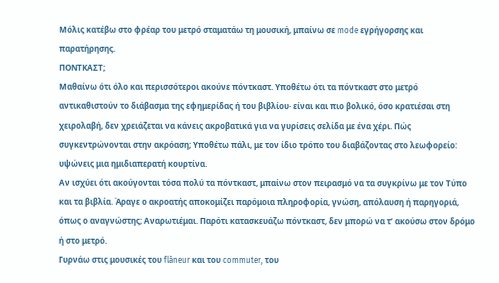Μόλις κατέβω στο φρέαρ του μετρό σταματάω τη μουσική, μπαίνω σε mode εγρήγορσης και παρατήρησης.
ΠΟΝΤΚΑΣΤ;
Μαθαίνω ότι όλο και περισσότεροι ακούνε πόντκαστ. Υποθέτω ότι τα πόντκαστ στο μετρό αντικαθιστούν το διάβασμα της εφημερίδας ή του βιβλίου· είναι και πιο βολικό, όσο κρατιέσαι στη χειρολαβή, δεν χρειάζεται να κάνεις ακροβατικά για να γυρίσεις σελίδα με ένα χέρι. Πώς συγκεντρώνονται στην ακρόαση; Υποθέτω πάλι, με τον ίδιο τρόπο του διαβάζοντας στο λεωφορείο: υψώνεις μια ημιδιαπερατή κουρτίνα.
Αν ισχύει ότι ακούγονται τόσα πολύ τα πόντκαστ, μπαίνω στον πειρασμό να τα συγκρίνω με τον Τύπο και τα βιβλία. Άραγε ο ακροατής αποκομίζει παρόμοια πληροφορία, γνώση, απόλαυση ή παρηγοριά, όπως ο αναγνώστης; Αναρωτιέμαι. Παρότι κατασκευάζω πόντκαστ, δεν μπορώ να τ’ ακούσω στον δρόμο ή στο μετρό.
Γυρνάω στις μουσικές του flâneur και του commuter, του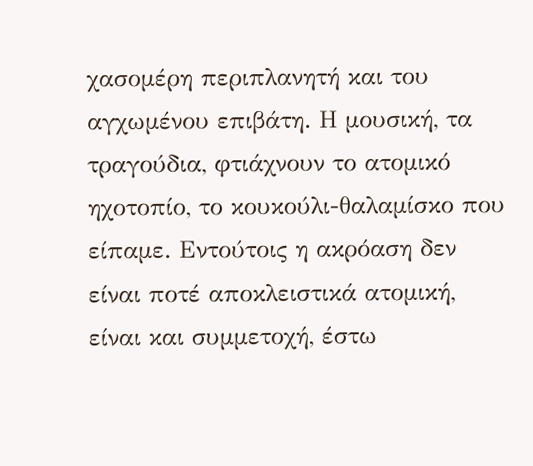χασομέρη περιπλανητή και του αγχωμένου επιβάτη. Η μουσική, τα τραγούδια, φτιάχνουν το ατομικό ηχοτοπίο, το κουκούλι-θαλαμίσκο που είπαμε. Εντούτοις η ακρόαση δεν είναι ποτέ αποκλειστικά ατομική, είναι και συμμετοχή, έστω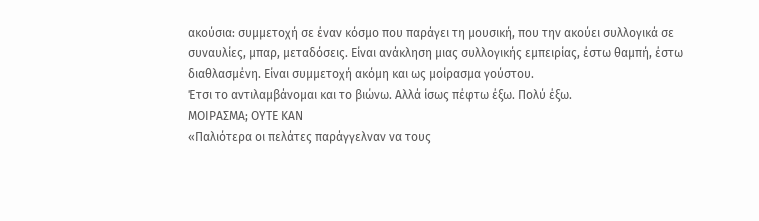ακούσια: συμμετοχή σε έναν κόσμο που παράγει τη μουσική, που την ακούει συλλογικά σε συναυλίες, μπαρ, μεταδόσεις. Είναι ανάκληση μιας συλλογικής εμπειρίας, έστω θαμπή, έστω διαθλασμένη. Είναι συμμετοχή ακόμη και ως μοίρασμα γούστου.
Έτσι το αντιλαμβάνομαι και το βιώνω. Αλλά ίσως πέφτω έξω. Πολύ έξω.
ΜΟΙΡΑΣΜΑ; ΟΥΤΕ ΚΑΝ
«Παλιότερα οι πελάτες παράγγελναν να τους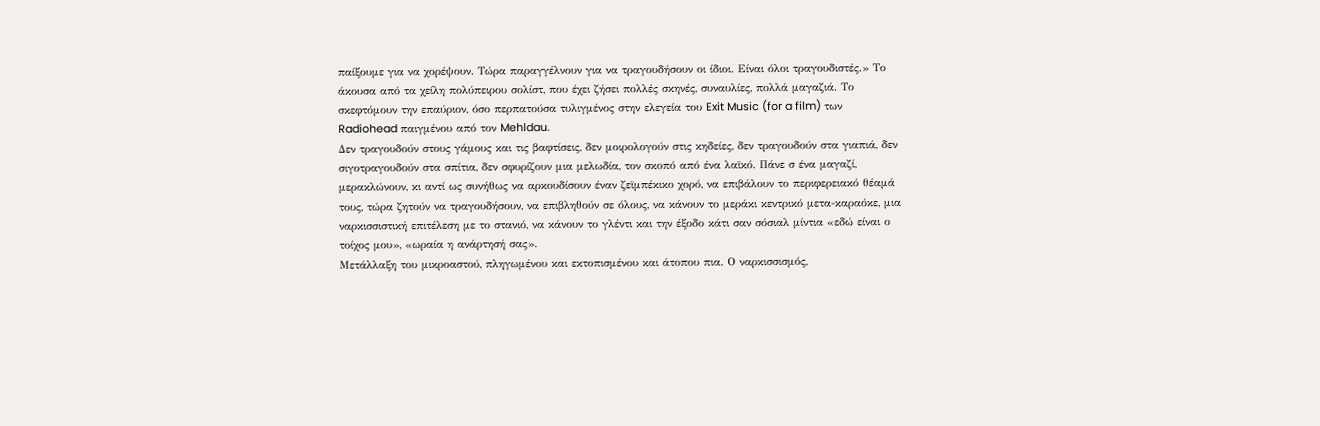παίξουμε για να χορέψουν. Τώρα παραγγέλνουν για να τραγουδήσουν οι ίδιοι. Είναι όλοι τραγουδιστές.» Το άκουσα από τα χείλη πολύπειρου σολίστ, που έχει ζήσει πολλές σκηνές, συναυλίες, πολλά μαγαζιά. Το σκεφτόμουν την επαύριον, όσο περπατούσα τυλιγμένος στην ελεγεία του Exit Music (for a film) των Radiohead παιγμένου από τον Mehldau.
Δεν τραγουδούν στους γάμους και τις βαφτίσεις, δεν μοιρολογούν στις κηδείες, δεν τραγουδούν στα γιαπιά, δεν σιγοτραγουδούν στα σπίτια, δεν σφυρίζουν μια μελωδία, τον σκοπό από ένα λαϊκό. Πάνε σ ένα μαγαζί, μερακλώνουν, κι αντί ως συνήθως να αρκουδίσουν έναν ζεϊμπέκικο χορό, να επιβάλουν το περιφερειακό θέαμά τους, τώρα ζητούν να τραγουδήσουν, να επιβληθούν σε όλους, να κάνουν το μεράκι κεντρικό μετα-καραόκε, μια ναρκισσιστική επιτέλεση με το στανιό, να κάνουν το γλέντι και την έξοδο κάτι σαν σόσιαλ μίντια «εδώ είναι ο τοίχος μου», «ωραία η ανάρτησή σας».
Μετάλλαξη του μικροαστού, πληγωμένου και εκτοπισμένου και άτοπου πια. Ο ναρκισσισμός,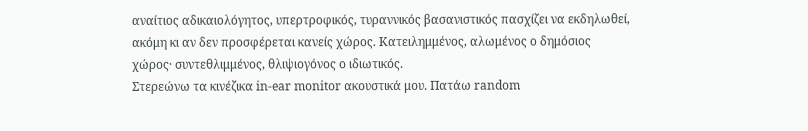αναίτιος αδικαιολόγητος, υπερτροφικός, τυραννικός βασανιστικός πασχίζει να εκδηλωθεί, ακόμη κι αν δεν προσφέρεται κανείς χώρος. Κατειλημμένος, αλωμένος ο δημόσιος χώρος· συντεθλιμμένος, θλιψιογόνος ο ιδιωτικός.
Στερεώνω τα κινέζικα in-ear monitor ακουστικά μου. Πατάω random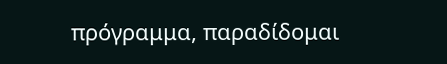πρόγραμμα, παραδίδομαι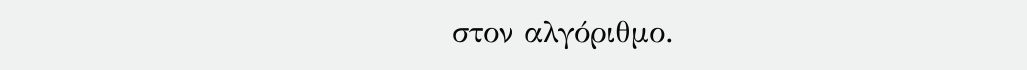στον αλγόριθμο.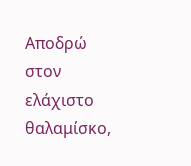Αποδρώ στον ελάχιστο θαλαμίσκο,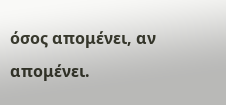όσος απομένει, αν απομένει.